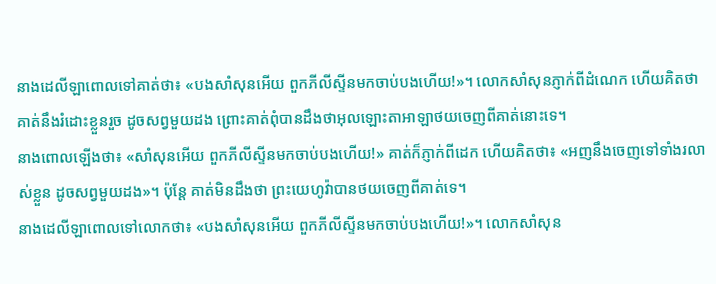នាងដេលីឡាពោលទៅគាត់ថា៖ «បងសាំសុនអើយ ពួកភីលីស្ទីនមកចាប់បងហើយ!»។ លោកសាំសុនភ្ញាក់ពីដំណេក ហើយគិតថា គាត់នឹងរំដោះខ្លួនរួច ដូចសព្វមួយដង ព្រោះគាត់ពុំបានដឹងថាអុលឡោះតាអាឡាថយចេញពីគាត់នោះទេ។
នាងពោលឡើងថា៖ «សាំសុនអើយ ពួកភីលីស្ទីនមកចាប់បងហើយ!» គាត់ក៏ភ្ញាក់ពីដេក ហើយគិតថា៖ «អញនឹងចេញទៅទាំងរលាស់ខ្លួន ដូចសព្វមួយដង»។ ប៉ុន្តែ គាត់មិនដឹងថា ព្រះយេហូវ៉ាបានថយចេញពីគាត់ទេ។
នាងដេលីឡាពោលទៅលោកថា៖ «បងសាំសុនអើយ ពួកភីលីស្ទីនមកចាប់បងហើយ!»។ លោកសាំសុន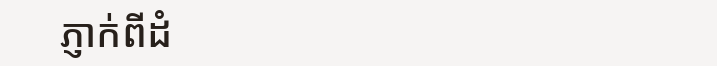ភ្ញាក់ពីដំ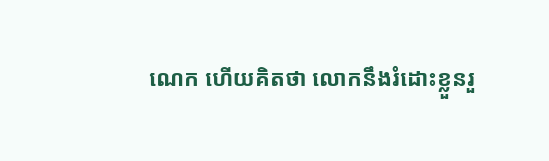ណេក ហើយគិតថា លោកនឹងរំដោះខ្លួនរួ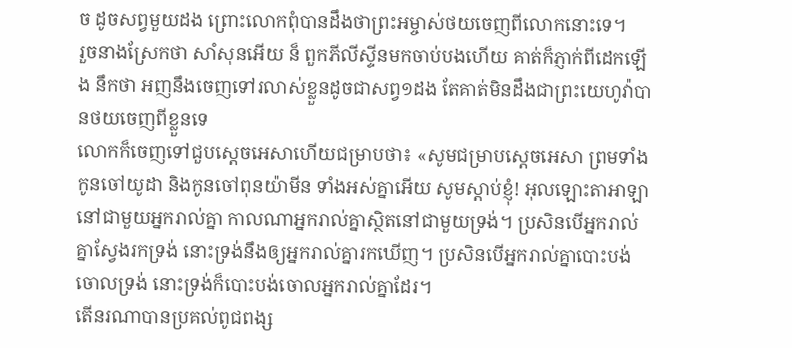ច ដូចសព្វមួយដង ព្រោះលោកពុំបានដឹងថាព្រះអម្ចាស់ថយចេញពីលោកនោះទេ។
រួចនាងស្រែកថា សាំសុនអើយ ន៏ ពួកភីលីស្ទីនមកចាប់បងហើយ គាត់ក៏ភ្ញាក់ពីដេកឡើង នឹកថា អញនឹងចេញទៅរលាស់ខ្លួនដូចជាសព្វ១ដង តែគាត់មិនដឹងជាព្រះយេហូវ៉ាបានថយចេញពីខ្លួនទេ
លោកក៏ចេញទៅជួបស្តេចអេសាហើយជម្រាបថា៖ «សូមជម្រាបស្តេចអេសា ព្រមទាំងកូនចៅយូដា និងកូនចៅពុនយ៉ាមីន ទាំងអស់គ្នាអើយ សូមស្តាប់ខ្ញុំ! អុលឡោះតាអាឡានៅជាមួយអ្នករាល់គ្នា កាលណាអ្នករាល់គ្នាស្ថិតនៅជាមួយទ្រង់។ ប្រសិនបើអ្នករាល់គ្នាស្វែងរកទ្រង់ នោះទ្រង់នឹងឲ្យអ្នករាល់គ្នារកឃើញ។ ប្រសិនបើអ្នករាល់គ្នាបោះបង់ចោលទ្រង់ នោះទ្រង់ក៏បោះបង់ចោលអ្នករាល់គ្នាដែរ។
តើនរណាបានប្រគល់ពូជពង្ស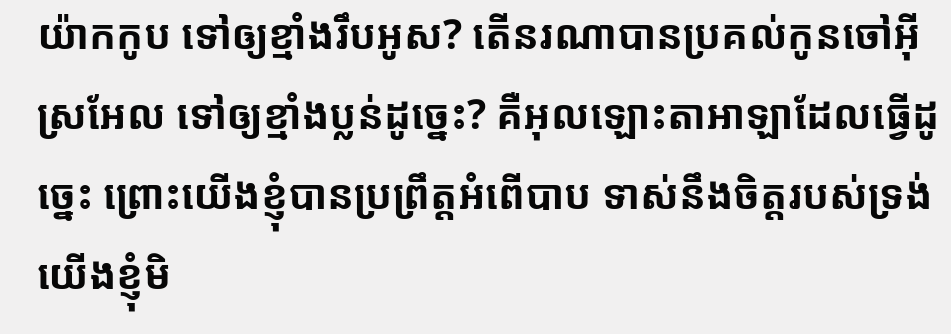យ៉ាកកូប ទៅឲ្យខ្មាំងរឹបអូស? តើនរណាបានប្រគល់កូនចៅអ៊ីស្រអែល ទៅឲ្យខ្មាំងប្លន់ដូច្នេះ? គឺអុលឡោះតាអាឡាដែលធ្វើដូច្នេះ ព្រោះយើងខ្ញុំបានប្រព្រឹត្តអំពើបាប ទាស់នឹងចិត្តរបស់ទ្រង់ យើងខ្ញុំមិ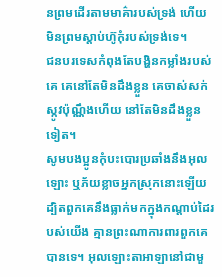នព្រមដើរតាមមាគ៌ារបស់ទ្រង់ ហើយមិនព្រមស្ដាប់ហ៊ូកុំរបស់ទ្រង់ទេ។
ជនបរទេសកំពុងតែបង្ហិនកម្លាំងរបស់គេ គេនៅតែមិនដឹងខ្លួន គេចាស់សក់ស្កូវប៉ុណ្ណឹងហើយ នៅតែមិនដឹងខ្លួនទៀត។
សូមបងប្អូនកុំបះបោរប្រឆាំងនឹងអុលឡោះ ឬភ័យខ្លាចអ្នកស្រុកនោះឡើយ ដ្បិតពួកគេនឹងធ្លាក់មកក្នុងកណ្តាប់ដៃរបស់យើង គ្មានព្រះណាការពារពួកគេបានទេ។ អុលឡោះតាអាឡានៅជាមួ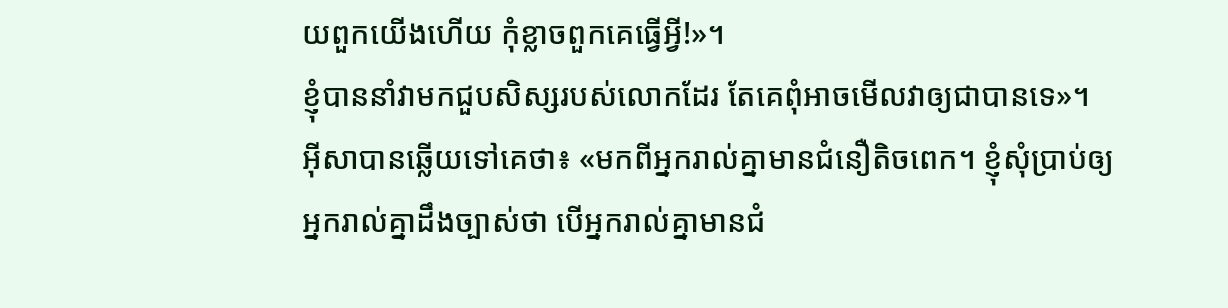យពួកយើងហើយ កុំខ្លាចពួកគេធ្វើអ្វី!»។
ខ្ញុំបាននាំវាមកជួបសិស្សរបស់លោកដែរ តែគេពុំអាចមើលវាឲ្យជាបានទេ»។
អ៊ីសាបានឆ្លើយទៅគេថា៖ «មកពីអ្នករាល់គ្នាមានជំនឿតិចពេក។ ខ្ញុំសុំប្រាប់ឲ្យអ្នករាល់គ្នាដឹងច្បាស់ថា បើអ្នករាល់គ្នាមានជំ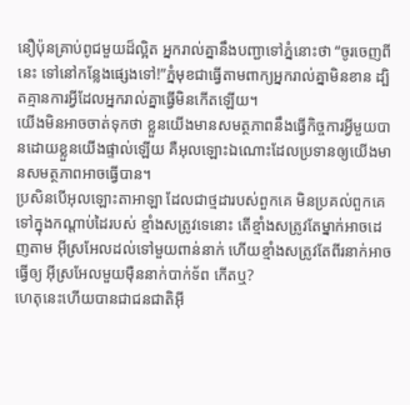នឿប៉ុនគ្រាប់ពូជមួយដ៏ល្អិត អ្នករាល់គ្នានឹងបញ្ជាទៅភ្នំនោះថា “ចូរចេញពីនេះ ទៅនៅកន្លែងផ្សេងទៅ!”ភ្នំមុខជាធ្វើតាមពាក្យអ្នករាល់គ្នាមិនខាន ដ្បិតគ្មានការអ្វីដែលអ្នករាល់គ្នាធ្វើមិនកើតឡើយ។
យើងមិនអាចចាត់ទុកថា ខ្លួនយើងមានសមត្ថភាពនឹងធ្វើកិច្ចការអ្វីមួយបានដោយខ្លួនយើងផ្ទាល់ឡើយ គឺអុលឡោះឯណោះដែលប្រទានឲ្យយើងមានសមត្ថភាពអាចធ្វើបាន។
ប្រសិនបើអុលឡោះតាអាឡា ដែលជាថ្មដារបស់ពួកគេ មិនប្រគល់ពួកគេទៅក្នុងកណ្តាប់ដៃរបស់ ខ្មាំងសត្រូវទេនោះ តើខ្មាំងសត្រូវតែម្នាក់អាចដេញតាម អ៊ីស្រអែលដល់ទៅមួយពាន់នាក់ ហើយខ្មាំងសត្រូវតែពីរនាក់អាចធ្វើឲ្យ អ៊ីស្រអែលមួយម៉ឺននាក់បាក់ទ័ព កើតឬ?
ហេតុនេះហើយបានជាជនជាតិអ៊ី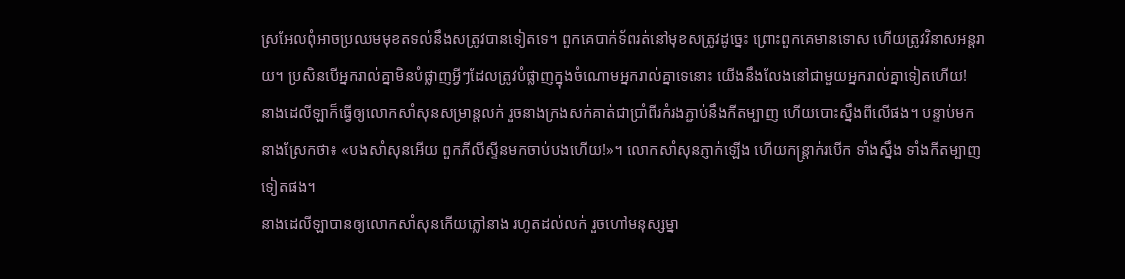ស្រអែលពុំអាចប្រឈមមុខតទល់នឹងសត្រូវបានទៀតទេ។ ពួកគេបាក់ទ័ពរត់នៅមុខសត្រូវដូច្នេះ ព្រោះពួកគេមានទោស ហើយត្រូវវិនាសអន្តរាយ។ ប្រសិនបើអ្នករាល់គ្នាមិនបំផ្លាញអ្វីៗដែលត្រូវបំផ្លាញក្នុងចំណោមអ្នករាល់គ្នាទេនោះ យើងនឹងលែងនៅជាមួយអ្នករាល់គ្នាទៀតហើយ!
នាងដេលីឡាក៏ធ្វើឲ្យលោកសាំសុនសម្រាន្តលក់ រួចនាងក្រងសក់គាត់ជាប្រាំពីរកំរងភ្ជាប់នឹងកីតម្បាញ ហើយបោះស្នឹងពីលើផង។ បន្ទាប់មក នាងស្រែកថា៖ «បងសាំសុនអើយ ពួកភីលីស្ទីនមកចាប់បងហើយ!»។ លោកសាំសុនភ្ញាក់ឡើង ហើយកន្ត្រាក់របើក ទាំងស្នឹង ទាំងកីតម្បាញទៀតផង។
នាងដេលីឡាបានឲ្យលោកសាំសុនកើយភ្លៅនាង រហូតដល់លក់ រួចហៅមនុស្សម្នា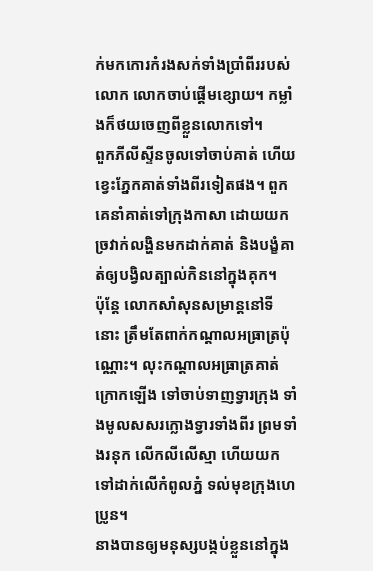ក់មកកោរកំរងសក់ទាំងប្រាំពីររបស់លោក លោកចាប់ផ្តើមខ្សោយ។ កម្លាំងក៏ថយចេញពីខ្លួនលោកទៅ។
ពួកភីលីស្ទីនចូលទៅចាប់គាត់ ហើយខ្វេះភ្នែកគាត់ទាំងពីរទៀតផង។ ពួកគេនាំគាត់ទៅក្រុងកាសា ដោយយកច្រវាក់លង្ហិនមកដាក់គាត់ និងបង្ខំគាត់ឲ្យបង្វិលត្បាល់កិននៅក្នុងគុក។
ប៉ុន្តែ លោកសាំសុនសម្រាន្តនៅទីនោះ ត្រឹមតែពាក់កណ្តាលអធ្រាត្រប៉ុណ្ណោះ។ លុះកណ្តាលអធ្រាត្រគាត់ក្រោកឡើង ទៅចាប់ទាញទ្វារក្រុង ទាំងមូលសសរក្លោងទ្វារទាំងពីរ ព្រមទាំងរនុក លើកលីលើស្មា ហើយយកទៅដាក់លើកំពូលភ្នំ ទល់មុខក្រុងហេប្រូន។
នាងបានឲ្យមនុស្សបង្កប់ខ្លួននៅក្នុង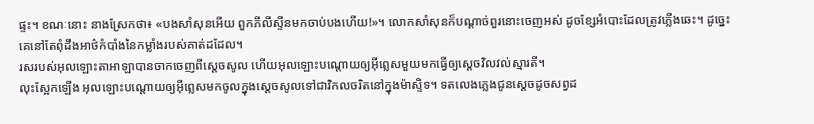ផ្ទះ។ ខណៈនោះ នាងស្រែកថា៖ «បងសាំសុនអើយ ពួកភីលីស្ទីនមកចាប់បងហើយ!»។ លោកសាំសុនក៏បណ្ដាច់ពួរនោះចេញអស់ ដូចខ្សែអំបោះដែលត្រូវភ្លើងឆេះ។ ដូច្នេះ គេនៅតែពុំដឹងអាថ៌កំបាំងនៃកម្លាំងរបស់គាត់ដដែល។
រសរបស់អុលឡោះតាអាឡាបានចាកចេញពីស្តេចសូល ហើយអុលឡោះបណ្តោយឲ្យអ៊ីព្លេសមួយមកធ្វើឲ្យស្តេចវិលវល់ស្មារតី។
លុះស្អែកឡើង អុលឡោះបណ្តោយឲ្យអ៊ីព្លេសមកចូលក្នុងស្តេចសូលទៅជាវិកលចរិតនៅក្នុងម៉ាស្ទិទ។ ទតលេងភ្លេងជូនស្តេចដូចសព្វដ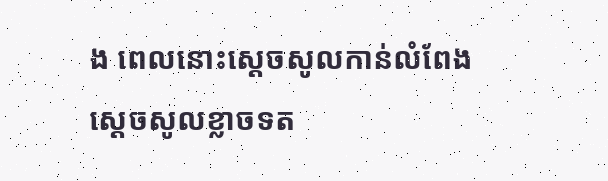ង ពេលនោះស្តេចសូលកាន់លំពែង
ស្តេចសូលខ្លាចទត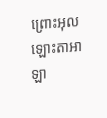ព្រោះអុលឡោះតាអាឡា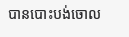បានបោះបង់ចោល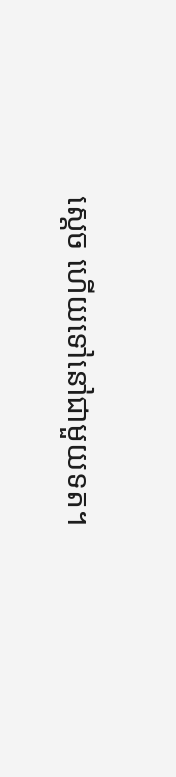ស្តេច ហើយទៅនៅជាមួយទត។